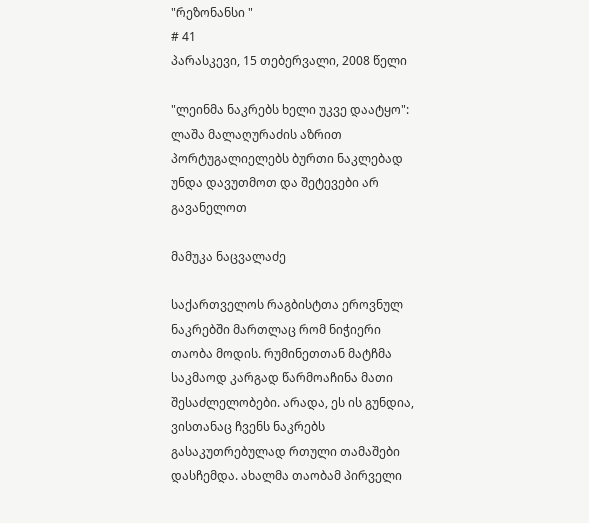"რეზონანსი "
# 41
პარასკევი, 15 თებერვალი, 2008 წელი

"ლეინმა ნაკრებს ხელი უკვე დაატყო": ლაშა მალაღურაძის აზრით პორტუგალიელებს ბურთი ნაკლებად უნდა დავუთმოთ და შეტევები არ გავანელოთ

მამუკა ნაცვალაძე

საქართველოს რაგბისტთა ეროვნულ ნაკრებში მართლაც რომ ნიჭიერი თაობა მოდის. რუმინეთთან მატჩმა საკმაოდ კარგად წარმოაჩინა მათი შესაძლელობები. არადა, ეს ის გუნდია, ვისთანაც ჩვენს ნაკრებს გასაკუთრებულად რთული თამაშები დასჩემდა. ახალმა თაობამ პირველი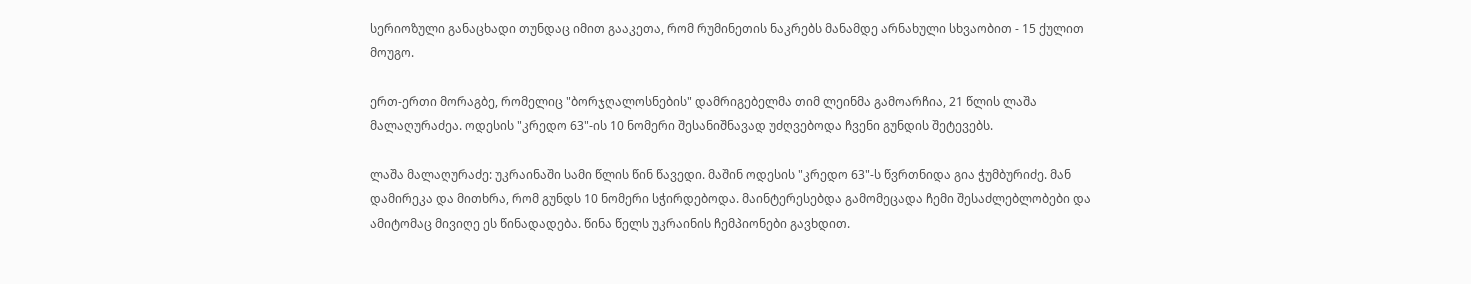სერიოზული განაცხადი თუნდაც იმით გააკეთა, რომ რუმინეთის ნაკრებს მანამდე არნახული სხვაობით - 15 ქულით მოუგო.

ერთ-ერთი მორაგბე, რომელიც "ბორჯღალოსნების" დამრიგებელმა თიმ ლეინმა გამოარჩია, 21 წლის ლაშა მალაღურაძეა. ოდესის "კრედო 63"-ის 10 ნომერი შესანიშნავად უძღვებოდა ჩვენი გუნდის შეტევებს.

ლაშა მალაღურაძე: უკრაინაში სამი წლის წინ წავედი. მაშინ ოდესის "კრედო 63"-ს წვრთნიდა გია ჭუმბურიძე. მან დამირეკა და მითხრა, რომ გუნდს 10 ნომერი სჭირდებოდა. მაინტერესებდა გამომეცადა ჩემი შესაძლებლობები და ამიტომაც მივიღე ეს წინადადება. წინა წელს უკრაინის ჩემპიონები გავხდით.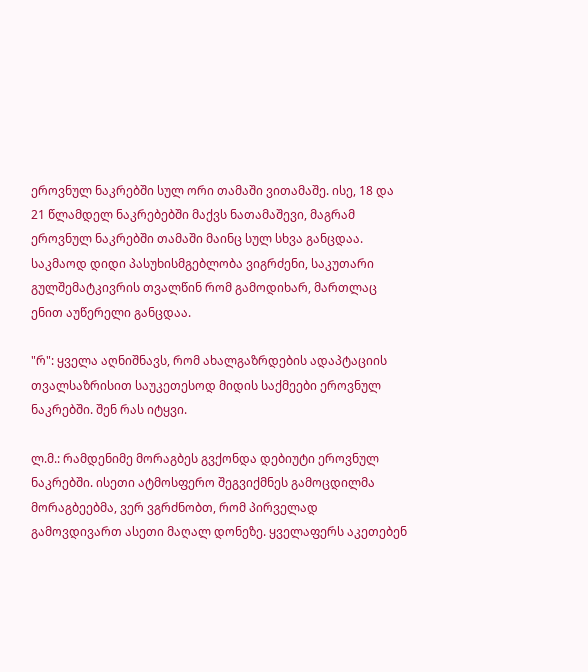ეროვნულ ნაკრებში სულ ორი თამაში ვითამაშე. ისე, 18 და 21 წლამდელ ნაკრებებში მაქვს ნათამაშევი, მაგრამ ეროვნულ ნაკრებში თამაში მაინც სულ სხვა განცდაა. საკმაოდ დიდი პასუხისმგებლობა ვიგრძენი, საკუთარი გულშემატკივრის თვალწინ რომ გამოდიხარ, მართლაც ენით აუწერელი განცდაა.

"რ": ყველა აღნიშნავს, რომ ახალგაზრდების ადაპტაციის თვალსაზრისით საუკეთესოდ მიდის საქმეები ეროვნულ ნაკრებში. შენ რას იტყვი.

ლ.მ.: რამდენიმე მორაგბეს გვქონდა დებიუტი ეროვნულ ნაკრებში. ისეთი ატმოსფერო შეგვიქმნეს გამოცდილმა მორაგბეებმა, ვერ ვგრძნობთ, რომ პირველად გამოვდივართ ასეთი მაღალ დონეზე. ყველაფერს აკეთებენ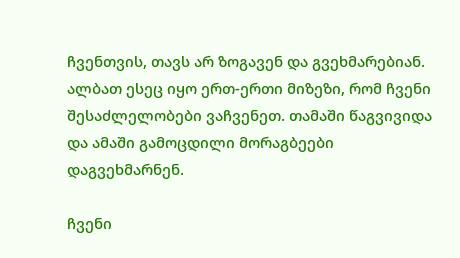ჩვენთვის, თავს არ ზოგავენ და გვეხმარებიან. ალბათ ესეც იყო ერთ-ერთი მიზეზი, რომ ჩვენი შესაძლელობები ვაჩვენეთ. თამაში წაგვივიდა და ამაში გამოცდილი მორაგბეები დაგვეხმარნენ.

ჩვენი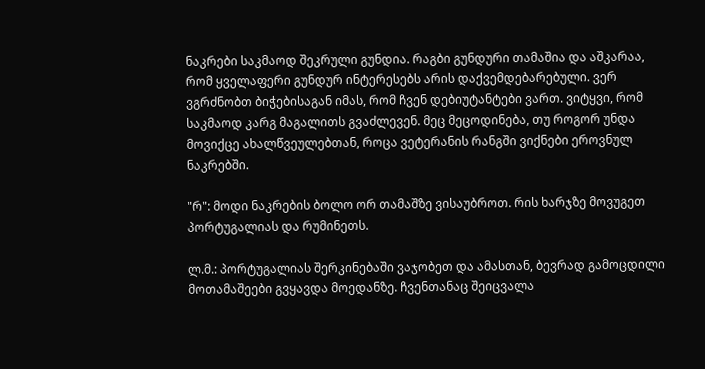ნაკრები საკმაოდ შეკრული გუნდია. რაგბი გუნდური თამაშია და აშკარაა, რომ ყველაფერი გუნდურ ინტერესებს არის დაქვემდებარებული. ვერ ვგრძნობთ ბიჭებისაგან იმას, რომ ჩვენ დებიუტანტები ვართ. ვიტყვი, რომ საკმაოდ კარგ მაგალითს გვაძლევენ. მეც მეცოდინება, თუ როგორ უნდა მოვიქცე ახალწვეულებთან, როცა ვეტერანის რანგში ვიქნები ეროვნულ ნაკრებში.

"რ": მოდი ნაკრების ბოლო ორ თამაშზე ვისაუბროთ. რის ხარჯზე მოვუგეთ პორტუგალიას და რუმინეთს.

ლ.მ.: პორტუგალიას შერკინებაში ვაჯობეთ და ამასთან, ბევრად გამოცდილი მოთამაშეები გვყავდა მოედანზე. ჩვენთანაც შეიცვალა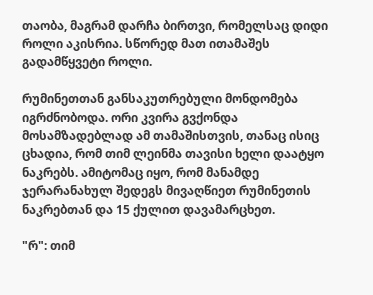თაობა, მაგრამ დარჩა ბირთვი, რომელსაც დიდი როლი აკისრია. სწორედ მათ ითამაშეს გადამწყვეტი როლი.

რუმინეთთან განსაკუთრებული მონდომება იგრძნობოდა. ორი კვირა გვქონდა მოსამზადებლად ამ თამაშისთვის, თანაც ისიც ცხადია, რომ თიმ ლეინმა თავისი ხელი დაატყო ნაკრებს. ამიტომაც იყო, რომ მანამდე ჯერარანახულ შედეგს მივაღწიეთ რუმინეთის ნაკრებთან და 15 ქულით დავამარცხეთ.

"რ": თიმ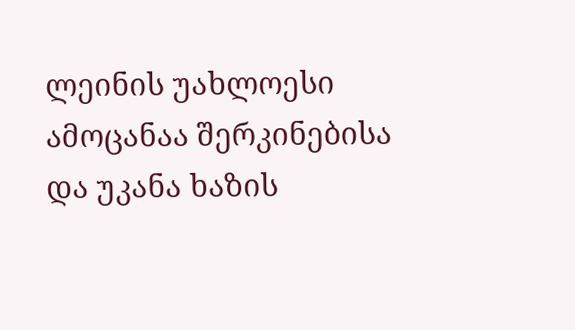ლეინის უახლოესი ამოცანაა შერკინებისა და უკანა ხაზის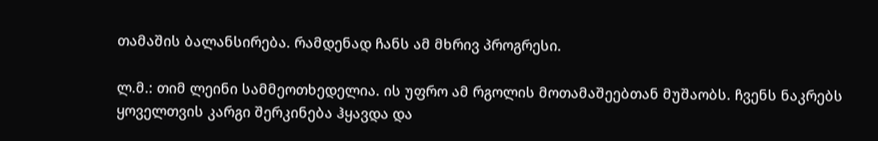თამაშის ბალანსირება. რამდენად ჩანს ამ მხრივ პროგრესი.

ლ.მ.: თიმ ლეინი სამმეოთხედელია. ის უფრო ამ რგოლის მოთამაშეებთან მუშაობს. ჩვენს ნაკრებს ყოველთვის კარგი შერკინება ჰყავდა და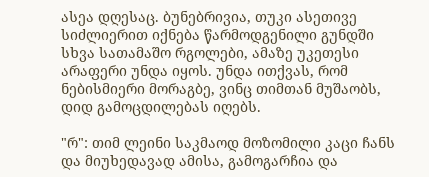ასეა დღესაც. ბუნებრივია, თუკი ასეთივე სიძლიერით იქნება წარმოდგენილი გუნდში სხვა სათამაშო რგოლები, ამაზე უკეთესი არაფერი უნდა იყოს. უნდა ითქვას, რომ ნებისმიერი მორაგბე, ვინც თიმთან მუშაობს, დიდ გამოცდილებას იღებს.

"რ": თიმ ლეინი საკმაოდ მოზომილი კაცი ჩანს და მიუხედავად ამისა, გამოგარჩია და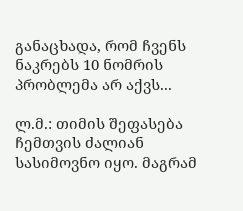განაცხადა, რომ ჩვენს ნაკრებს 10 ნომრის პრობლემა არ აქვს...

ლ.მ.: თიმის შეფასება ჩემთვის ძალიან სასიმოვნო იყო. მაგრამ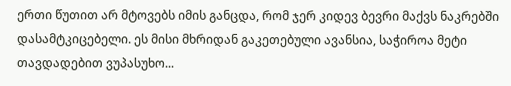ერთი წუთით არ მტოვებს იმის განცდა, რომ ჯერ კიდევ ბევრი მაქვს ნაკრებში დასამტკიცებელი. ეს მისი მხრიდან გაკეთებული ავანსია, საჭიროა მეტი თავდადებით ვუპასუხო...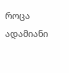როცა ადამიანი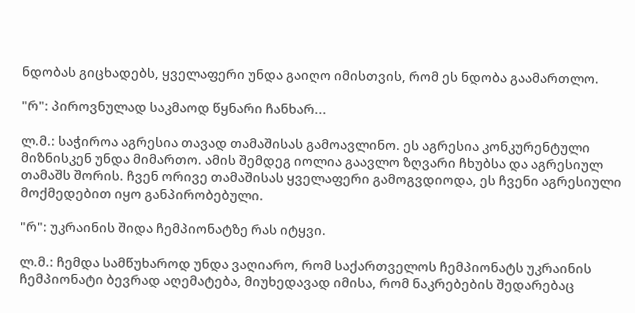ნდობას გიცხადებს, ყველაფერი უნდა გაიღო იმისთვის, რომ ეს ნდობა გაამართლო.

"რ": პიროვნულად საკმაოდ წყნარი ჩანხარ...

ლ.მ.: საჭიროა აგრესია თავად თამაშისას გამოავლინო. ეს აგრესია კონკურენტული მიზნისკენ უნდა მიმართო. ამის შემდეგ იოლია გაავლო ზღვარი ჩხუბსა და აგრესიულ თამაშს შორის. ჩვენ ორივე თამაშისას ყველაფერი გამოგვდიოდა, ეს ჩვენი აგრესიული მოქმედებით იყო განპირობებული.

"რ": უკრაინის შიდა ჩემპიონატზე რას იტყვი.

ლ.მ.: ჩემდა სამწუხაროდ უნდა ვაღიარო, რომ საქართველოს ჩემპიონატს უკრაინის ჩემპიონატი ბევრად აღემატება, მიუხედავად იმისა, რომ ნაკრებების შედარებაც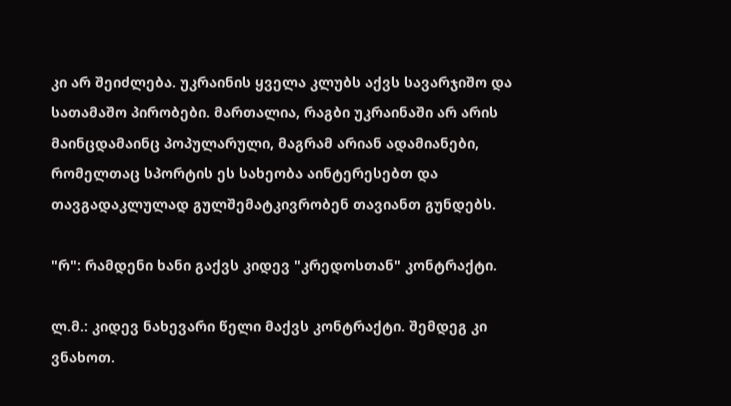კი არ შეიძლება. უკრაინის ყველა კლუბს აქვს სავარჯიშო და სათამაშო პირობები. მართალია, რაგბი უკრაინაში არ არის მაინცდამაინც პოპულარული, მაგრამ არიან ადამიანები, რომელთაც სპორტის ეს სახეობა აინტერესებთ და თავგადაკლულად გულშემატკივრობენ თავიანთ გუნდებს.

"რ": რამდენი ხანი გაქვს კიდევ "კრედოსთან" კონტრაქტი.

ლ.მ.: კიდევ ნახევარი წელი მაქვს კონტრაქტი. შემდეგ კი ვნახოთ.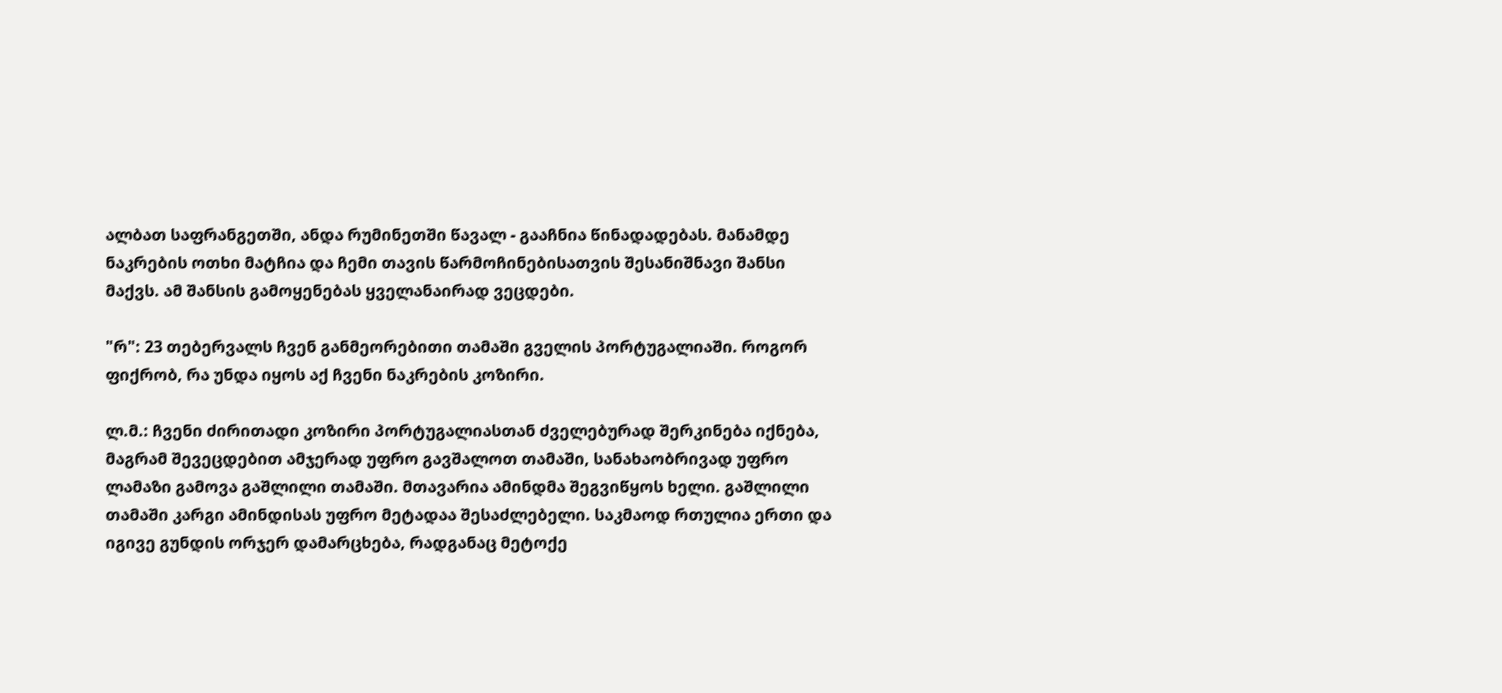ალბათ საფრანგეთში, ანდა რუმინეთში წავალ - გააჩნია წინადადებას. მანამდე ნაკრების ოთხი მატჩია და ჩემი თავის წარმოჩინებისათვის შესანიშნავი შანსი მაქვს. ამ შანსის გამოყენებას ყველანაირად ვეცდები.

"რ": 23 თებერვალს ჩვენ განმეორებითი თამაში გველის პორტუგალიაში. როგორ ფიქრობ, რა უნდა იყოს აქ ჩვენი ნაკრების კოზირი.

ლ.მ.: ჩვენი ძირითადი კოზირი პორტუგალიასთან ძველებურად შერკინება იქნება, მაგრამ შევეცდებით ამჯერად უფრო გავშალოთ თამაში, სანახაობრივად უფრო ლამაზი გამოვა გაშლილი თამაში. მთავარია ამინდმა შეგვიწყოს ხელი. გაშლილი თამაში კარგი ამინდისას უფრო მეტადაა შესაძლებელი. საკმაოდ რთულია ერთი და იგივე გუნდის ორჯერ დამარცხება, რადგანაც მეტოქე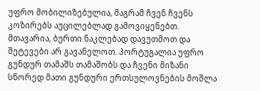უფრო მობილიზებულია, მაგრამ ჩვენ ჩვენს კოზირებს აუცილებლად გამოვიყენებთ. მთავარია, ბურთი ნაკლებად დავუთმოთ და შეტევები არ გავანელოთ. პორტუგალია უფრო გუნდურ თამაშს თამაშობს და ჩვენი მიზანი სწორედ მათი გუნდური ერთსულოვნების მოშლა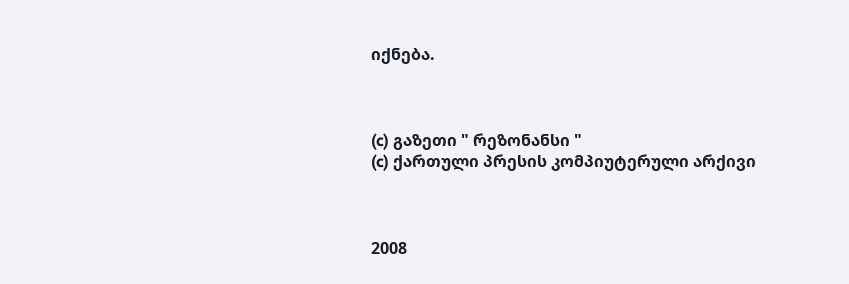იქნება.



(c) გაზეთი " რეზონანსი "
(c) ქართული პრესის კომპიუტერული არქივი



2008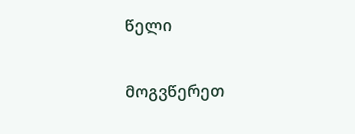წელი

მოგვწერეთ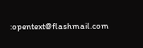:opentext@flashmail.com